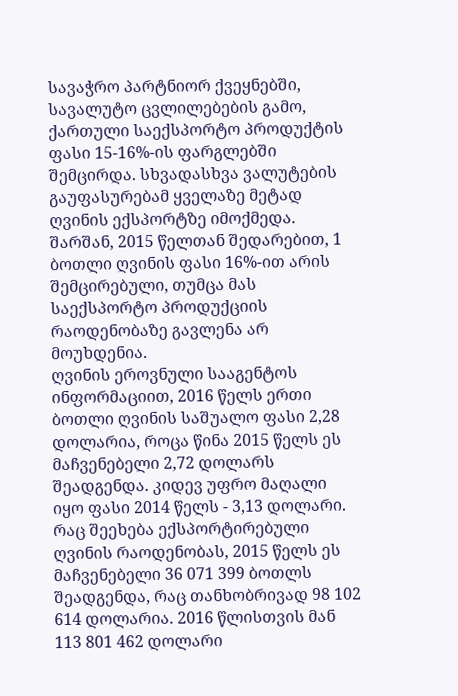სავაჭრო პარტნიორ ქვეყნებში, სავალუტო ცვლილებების გამო, ქართული საექსპორტო პროდუქტის ფასი 15-16%-ის ფარგლებში შემცირდა. სხვადასხვა ვალუტების გაუფასურებამ ყველაზე მეტად ღვინის ექსპორტზე იმოქმედა. შარშან, 2015 წელთან შედარებით, 1 ბოთლი ღვინის ფასი 16%-ით არის შემცირებული, თუმცა მას საექსპორტო პროდუქციის რაოდენობაზე გავლენა არ მოუხდენია.
ღვინის ეროვნული სააგენტოს ინფორმაციით, 2016 წელს ერთი ბოთლი ღვინის საშუალო ფასი 2,28 დოლარია, როცა წინა 2015 წელს ეს მაჩვენებელი 2,72 დოლარს შეადგენდა. კიდევ უფრო მაღალი იყო ფასი 2014 წელს - 3,13 დოლარი. რაც შეეხება ექსპორტირებული ღვინის რაოდენობას, 2015 წელს ეს მაჩვენებელი 36 071 399 ბოთლს შეადგენდა, რაც თანხობრივად 98 102 614 დოლარია. 2016 წლისთვის მან 113 801 462 დოლარი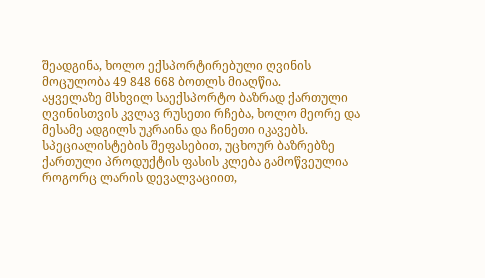შეადგინა, ხოლო ექსპორტირებული ღვინის მოცულობა 49 848 668 ბოთლს მიაღწია.
აყველაზე მსხვილ საექსპორტო ბაზრად ქართული ღვინისთვის კვლავ რუსეთი რჩება, ხოლო მეორე და მესამე ადგილს უკრაინა და ჩინეთი იკავებს.
სპეციალისტების შეფასებით, უცხოურ ბაზრებზე ქართული პროდუქტის ფასის კლება გამოწვეულია როგორც ლარის დევალვაციით,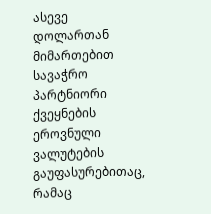ასევე დოლართან მიმართებით სავაჭრო პარტნიორი ქვეყნების ეროვნული ვალუტების გაუფასურებითაც, რამაც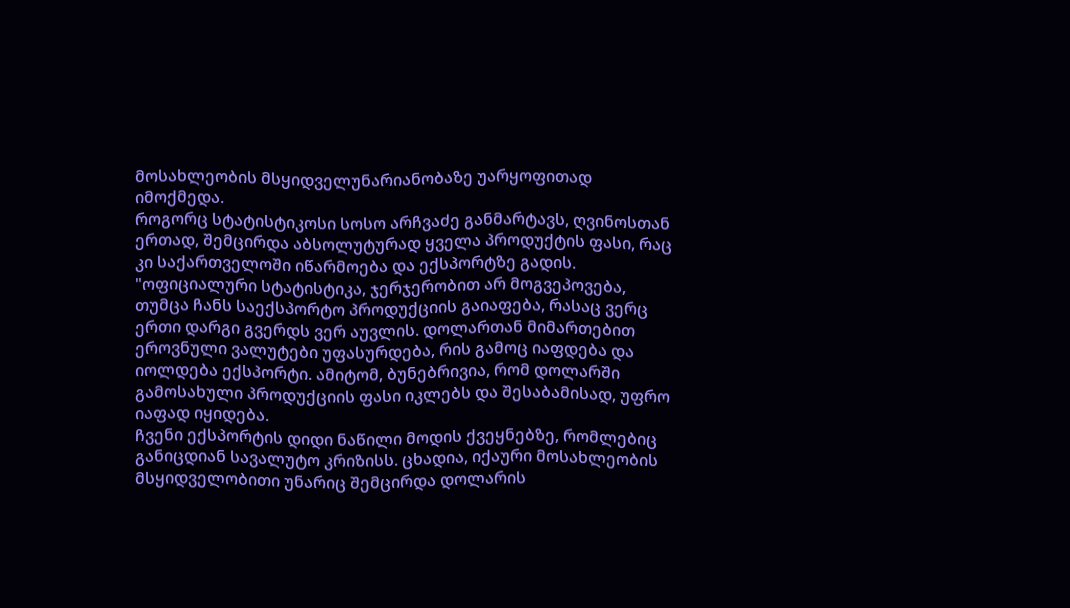მოსახლეობის მსყიდველუნარიანობაზე უარყოფითად იმოქმედა.
როგორც სტატისტიკოსი სოსო არჩვაძე განმარტავს, ღვინოსთან ერთად, შემცირდა აბსოლუტურად ყველა პროდუქტის ფასი, რაც კი საქართველოში იწარმოება და ექსპორტზე გადის.
"ოფიციალური სტატისტიკა, ჯერჯერობით არ მოგვეპოვება, თუმცა ჩანს საექსპორტო პროდუქციის გაიაფება, რასაც ვერც ერთი დარგი გვერდს ვერ აუვლის. დოლართან მიმართებით ეროვნული ვალუტები უფასურდება, რის გამოც იაფდება და იოლდება ექსპორტი. ამიტომ, ბუნებრივია, რომ დოლარში გამოსახული პროდუქციის ფასი იკლებს და შესაბამისად, უფრო იაფად იყიდება.
ჩვენი ექსპორტის დიდი ნაწილი მოდის ქვეყნებზე, რომლებიც განიცდიან სავალუტო კრიზისს. ცხადია, იქაური მოსახლეობის მსყიდველობითი უნარიც შემცირდა დოლარის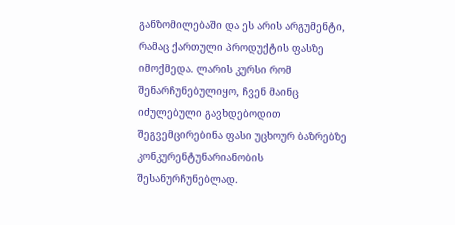განზომილებაში და ეს არის არგუმენტი, რამაც ქართული პროდუქტის ფასზე იმოქმედა. ლარის კურსი რომ შენარჩუნებულიყო, ჩვენ მაინც იძულებული გავხდებოდით შეგვემცირებინა ფასი უცხოურ ბაზრებზე კონკურენტუნარიანობის შესანურჩუნებლად.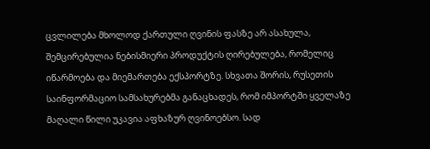ცვლილება მხოლოდ ქართული ღვინის ფასზე არ ასახულა, შემცირებულია ნებისმიერი პროდუქტის ღირებულება, რომელიც იწარმოება და მიემართება ექსპორტზე. სხვათა შორის, რუსეთის საინფორმაციო სამსახურებმა განაცხადეს, რომ იმპორტში ყველაზე მაღალი წილი უკავია აფხაზურ ღვინოებსო. სად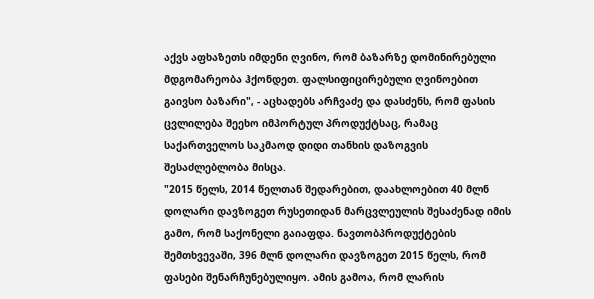აქვს აფხაზეთს იმდენი ღვინო, რომ ბაზარზე დომინირებული მდგომარეობა ჰქონდეთ. ფალსიფიცირებული ღვინოებით გაივსო ბაზარი", - აცხადებს არჩვაძე და დასძენს, რომ ფასის ცვლილება შეეხო იმპორტულ პროდუქტსაც, რამაც საქართველოს საკმაოდ დიდი თანხის დაზოგვის შესაძლებლობა მისცა.
"2015 წელს, 2014 წელთან შედარებით, დაახლოებით 40 მლნ დოლარი დავზოგეთ რუსეთიდან მარცვლეულის შესაძენად იმის გამო, რომ საქონელი გაიაფდა. ნავთობპროდუქტების შემთხვევაში, 396 მლნ დოლარი დავზოგეთ 2015 წელს, რომ ფასები შენარჩუნებულიყო. ამის გამოა, რომ ლარის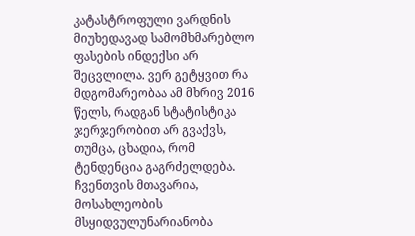კატასტროფული ვარდნის მიუხედავად სამომხმარებლო ფასების ინდექსი არ შეცვლილა. ვერ გეტყვით რა მდგომარეობაა ამ მხრივ 2016 წელს, რადგან სტატისტიკა ჯერჯერობით არ გვაქვს, თუმცა, ცხადია, რომ ტენდენცია გაგრძელდება.
ჩვენთვის მთავარია, მოსახლეობის მსყიდვულუნარიანობა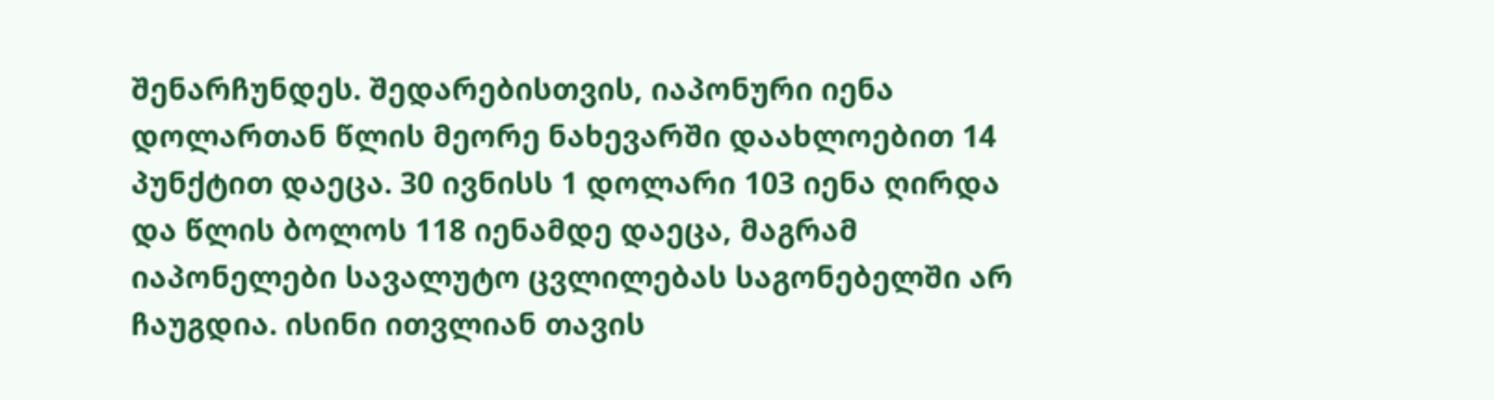შენარჩუნდეს. შედარებისთვის, იაპონური იენა დოლართან წლის მეორე ნახევარში დაახლოებით 14 პუნქტით დაეცა. 30 ივნისს 1 დოლარი 103 იენა ღირდა და წლის ბოლოს 118 იენამდე დაეცა, მაგრამ იაპონელები სავალუტო ცვლილებას საგონებელში არ ჩაუგდია. ისინი ითვლიან თავის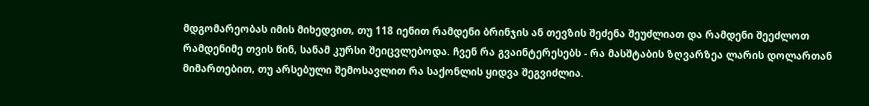მდგომარეობას იმის მიხედვით, თუ 118 იენით რამდენი ბრინჯის ან თევზის შეძენა შეუძლიათ და რამდენი შეეძლოთ რამდენიმე თვის წინ, სანამ კურსი შეიცვლებოდა. ჩვენ რა გვაინტერესებს - რა მასშტაბის ზღვარზეა ლარის დოლართან მიმართებით, თუ არსებული შემოსავლით რა საქონლის ყიდვა შეგვიძლია.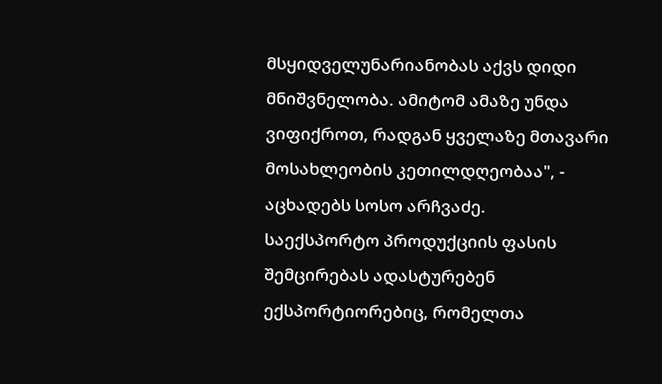მსყიდველუნარიანობას აქვს დიდი მნიშვნელობა. ამიტომ ამაზე უნდა ვიფიქროთ, რადგან ყველაზე მთავარი მოსახლეობის კეთილდღეობაა", - აცხადებს სოსო არჩვაძე.
საექსპორტო პროდუქციის ფასის შემცირებას ადასტურებენ ექსპორტიორებიც, რომელთა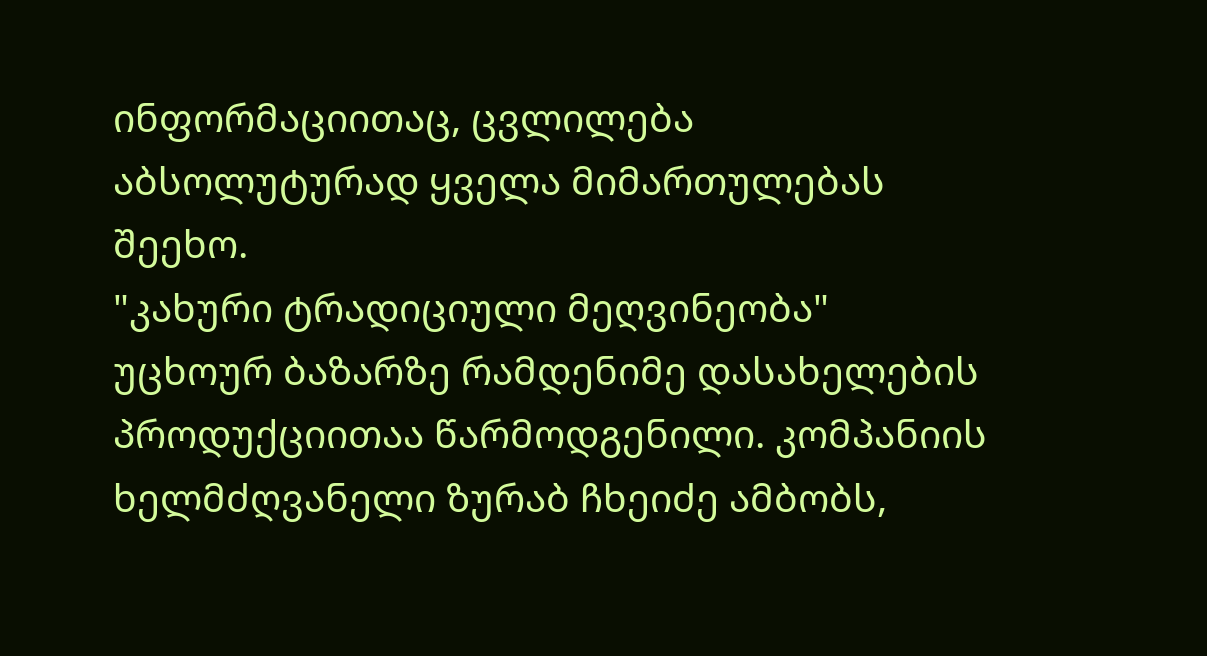ინფორმაციითაც, ცვლილება აბსოლუტურად ყველა მიმართულებას შეეხო.
"კახური ტრადიციული მეღვინეობა" უცხოურ ბაზარზე რამდენიმე დასახელების პროდუქციითაა წარმოდგენილი. კომპანიის ხელმძღვანელი ზურაბ ჩხეიძე ამბობს,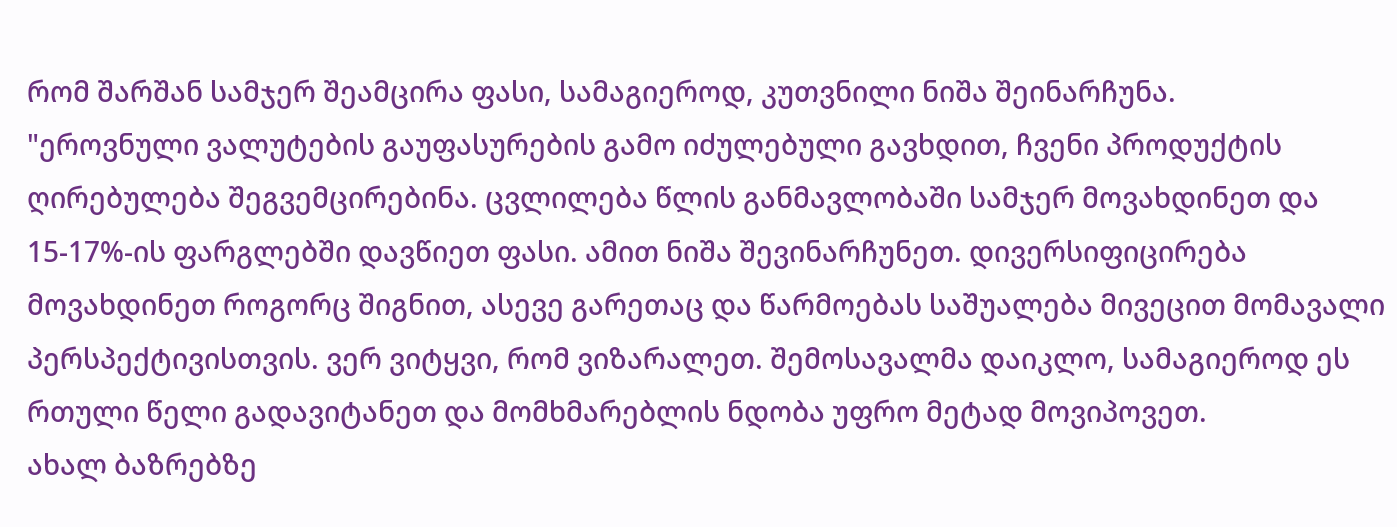რომ შარშან სამჯერ შეამცირა ფასი, სამაგიეროდ, კუთვნილი ნიშა შეინარჩუნა.
"ეროვნული ვალუტების გაუფასურების გამო იძულებული გავხდით, ჩვენი პროდუქტის ღირებულება შეგვემცირებინა. ცვლილება წლის განმავლობაში სამჯერ მოვახდინეთ და 15-17%-ის ფარგლებში დავწიეთ ფასი. ამით ნიშა შევინარჩუნეთ. დივერსიფიცირება მოვახდინეთ როგორც შიგნით, ასევე გარეთაც და წარმოებას საშუალება მივეცით მომავალი პერსპექტივისთვის. ვერ ვიტყვი, რომ ვიზარალეთ. შემოსავალმა დაიკლო, სამაგიეროდ ეს რთული წელი გადავიტანეთ და მომხმარებლის ნდობა უფრო მეტად მოვიპოვეთ.
ახალ ბაზრებზე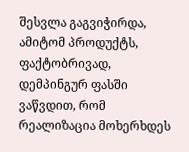შესვლა გაგვიჭირდა, ამიტომ პროდუქტს, ფაქტობრივად, დემპინგურ ფასში ვაწვდით, რომ რეალიზაცია მოხერხდეს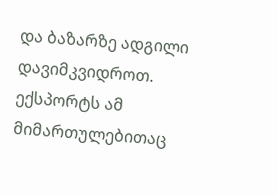და ბაზარზე ადგილი დავიმკვიდროთ. ექსპორტს ამ მიმართულებითაც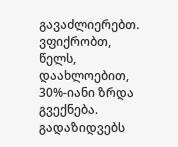გავაძლიერებთ. ვფიქრობთ, წელს, დაახლოებით, 30%-იანი ზრდა გვექნება. გადაზიდვებს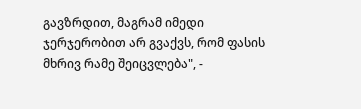გავზრდით, მაგრამ იმედი ჯერჯერობით არ გვაქვს, რომ ფასის მხრივ რამე შეიცვლება", -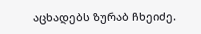აცხადებს ზურაბ ჩხეიძე.